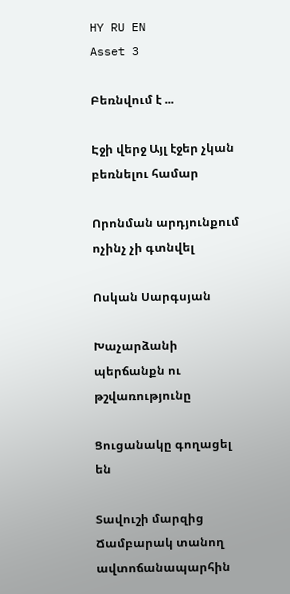HY RU EN
Asset 3

Բեռնվում է ...

Էջի վերջ Այլ էջեր չկան բեռնելու համար

Որոնման արդյունքում ոչինչ չի գտնվել

Ոսկան Սարգսյան

Խաչարձանի պերճանքն ու թշվառությունը

Ցուցանակը գողացել են

Տավուշի մարզից Ճամբարակ տանող ավտոճանապարհին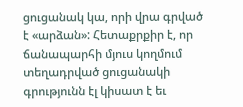ցուցանակ կա, որի վրա գրված է «արձան»: Հետաքրքիր է, որ ճանապարհի մյուս կողմում տեղադրված ցուցանակի գրությունն էլ կիսատ է եւ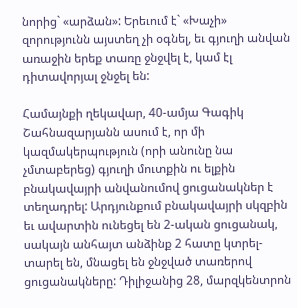նորից` «արձան»: Երեւում է` «Խաչի» զորությունն այստեղ չի օգնել, եւ գյուղի անվան առաջին երեք տառը ջնջվել է, կամ էլ դիտավորյալ ջնջել են:

Համայնքի ղեկավար, 40-ամյա Գագիկ Շահնազարյանն ասում է, որ մի կազմակերպություն (որի անունը նա չմտաբերեց) գյուղի մուտքին ու ելքին բնակավայրի անվանումով ցուցանակներ է տեղադրել: Արդյունքում բնակավայրի սկզբին եւ ավարտին ունեցել են 2-ական ցուցանակ, սակայն անհայտ անձինք 2 հատը կտրել-տարել են, մնացել են ջնջված տառերով ցուցանակները: Դիլիջանից 28, մարզկենտրոն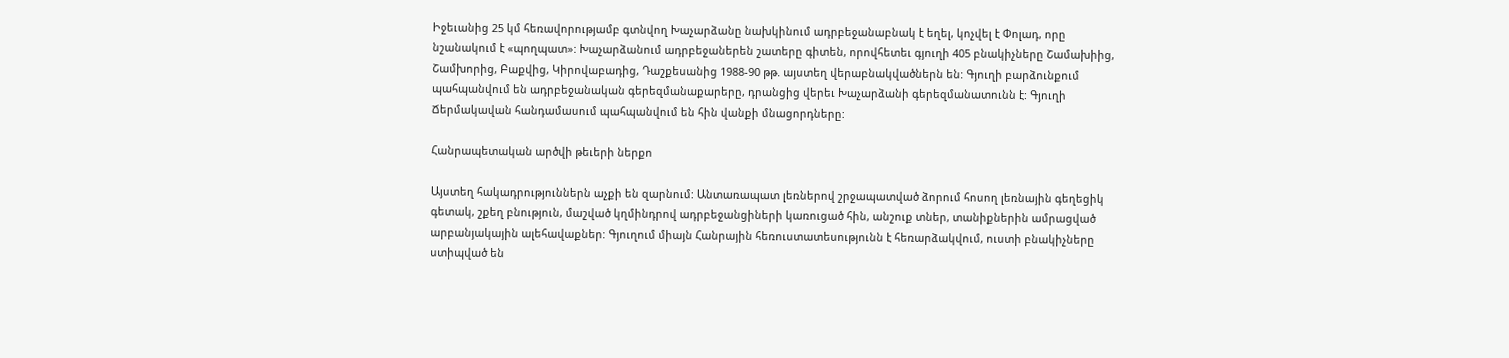Իջեւանից 25 կմ հեռավորությամբ գտնվող Խաչարձանը նախկինում ադրբեջանաբնակ է եղել, կոչվել է Փոլադ, որը նշանակում է «պողպատ»: Խաչարձանում ադրբեջաներեն շատերը գիտեն, որովհետեւ գյուղի 405 բնակիչները Շամախիից, Շամխորից, Բաքվից, Կիրովաբադից, Դաշքեսանից 1988-90 թթ. այստեղ վերաբնակվածներն են: Գյուղի բարձունքում պահպանվում են ադրբեջանական գերեզմանաքարերը, դրանցից վերեւ Խաչարձանի գերեզմանատունն է: Գյուղի Ճերմակավան հանդամասում պահպանվում են հին վանքի մնացորդները:

Հանրապետական արծվի թեւերի ներքո

Այստեղ հակադրություններն աչքի են զարնում: Անտառապատ լեռներով շրջապատված ձորում հոսող լեռնային գեղեցիկ գետակ, շքեղ բնություն, մաշված կղմինդրով ադրբեջանցիների կառուցած հին, անշուք տներ, տանիքներին ամրացված արբանյակային ալեհավաքներ: Գյուղում միայն Հանրային հեռուստատեսությունն է հեռարձակվում, ուստի բնակիչները ստիպված են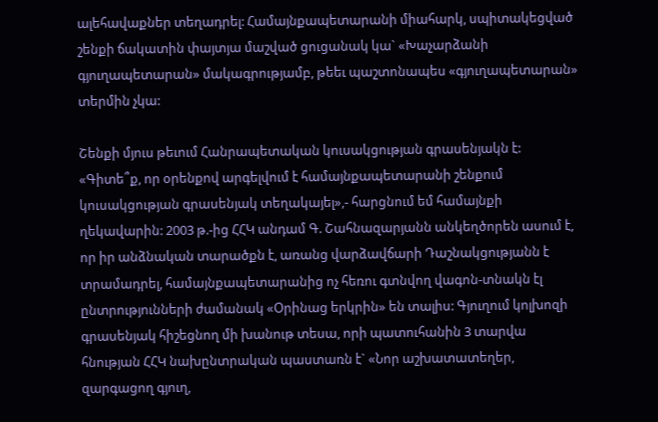ալեհավաքներ տեղադրել: Համայնքապետարանի միահարկ, սպիտակեցված շենքի ճակատին փայտյա մաշված ցուցանակ կա` «Խաչարձանի գյուղապետարան» մակագրությամբ, թեեւ պաշտոնապես «գյուղապետարան» տերմին չկա:

Շենքի մյուս թեւում Հանրապետական կուսակցության գրասենյակն է: «Գիտե՞ք, որ օրենքով արգելվում է համայնքապետարանի շենքում կուսակցության գրասենյակ տեղակայել»,- հարցնում եմ համայնքի ղեկավարին: 2003 թ.-ից ՀՀԿ անդամ Գ. Շահնազարյանն անկեղծորեն ասում է, որ իր անձնական տարածքն է, առանց վարձավճարի Դաշնակցությանն է տրամադրել, համայնքապետարանից ոչ հեռու գտնվող վագոն-տնակն էլ ընտրությունների ժամանակ «Օրինաց երկրին» են տալիս: Գյուղում կոլխոզի գրասենյակ հիշեցնող մի խանութ տեսա, որի պատուհանին 3 տարվա հնության ՀՀԿ նախընտրական պաստառն է` «Նոր աշխատատեղեր, զարգացող գյուղ,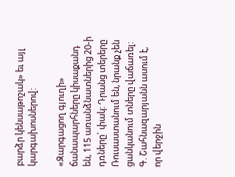բարձր կենսաթոշակ» եւ այլ կարգախոսներով:

«Զարգացող գյուղի» ճանապարհները կիսաքանդ են, 115 առանձնատներից 20-ի դռները` փակ: Դրանց տերերը Ռուսաստանում են, նրանք չեն ցանկանում տները վաճառել: Գ. Շահնազարյանն ասում է, որ վերջին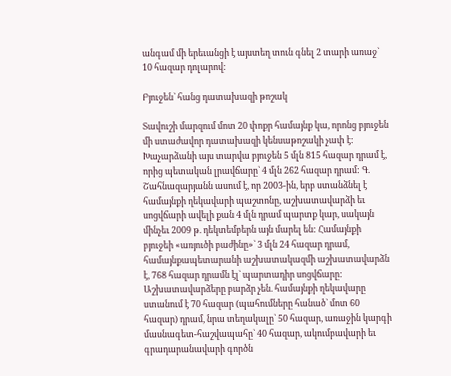անգամ մի երեւանցի է այստեղ տուն գնել 2 տարի առաջ` 10 հազար դոլարով:

Բյուջեն` հանց դատախազի թոշակ

Տավուշի մարզում մոտ 20 փոքր համայնք կա, որոնց բյուջեն մի ստաժավոր դատախազի կենսաթոշակի չափ է: Խաչարձանի այս տարվա բյուջեն 5 մլն 815 հազար դրամ է, որից պետական լրավճարը` 4 մլն 262 հազար դրամ: Գ. Շահնազարյանն ասում է, որ 2003-ին, երբ ստանձնել է համայնքի ղեկավարի պաշտոնը, աշխատավարձի եւ սոցվճարի ավելի քան 4 մլն դրամ պարտք կար, սակայն մինչեւ 2009 թ. դեկտեմբերն այն մարել են: Համայնքի բյուջեի «առյուծի բաժինը»` 3 մլն 24 հազար դրամ, համայնքապետարանի աշխատակազմի աշխատավարձն է, 768 հազար դրամն էլ` պարտադիր սոցվճարը: Աշխատավարձերը բարձր չեն. համայնքի ղեկավարը ստանում է 70 հազար (պահումները հանած` մոտ 60 հազար) դրամ, նրա տեղակալը` 50 հազար, առաջին կարգի մասնագետ-հաշվապահը` 40 հազար, ակումբավարի եւ գրադարանավարի գործն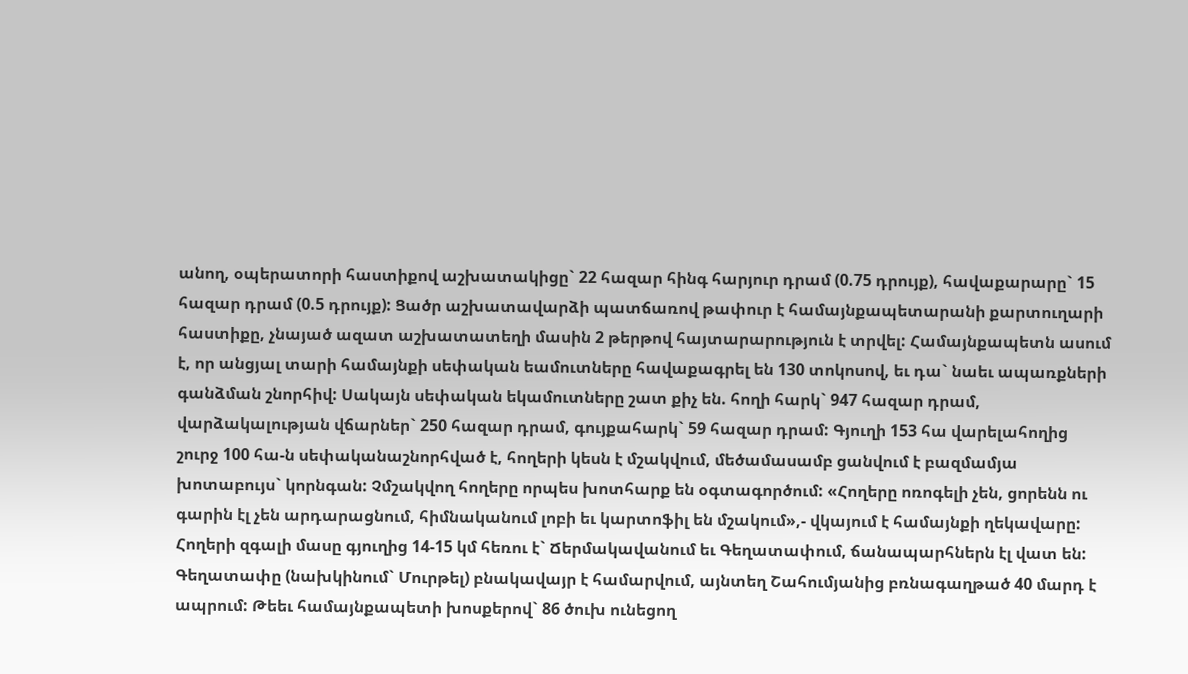անող, օպերատորի հաստիքով աշխատակիցը` 22 հազար հինգ հարյուր դրամ (0.75 դրույք), հավաքարարը` 15 հազար դրամ (0.5 դրույք): Ցածր աշխատավարձի պատճառով թափուր է համայնքապետարանի քարտուղարի հաստիքը, չնայած ազատ աշխատատեղի մասին 2 թերթով հայտարարություն է տրվել: Համայնքապետն ասում է, որ անցյալ տարի համայնքի սեփական եամուտները հավաքագրել են 130 տոկոսով, եւ դա` նաեւ ապառքների գանձման շնորհիվ: Սակայն սեփական եկամուտները շատ քիչ են. հողի հարկ` 947 հազար դրամ, վարձակալության վճարներ` 250 հազար դրամ, գույքահարկ` 59 հազար դրամ: Գյուղի 153 հա վարելահողից շուրջ 100 հա-ն սեփականաշնորհված է, հողերի կեսն է մշակվում, մեծամասամբ ցանվում է բազմամյա խոտաբույս` կորնգան: Չմշակվող հողերը որպես խոտհարք են օգտագործում: «Հողերը ոռոգելի չեն, ցորենն ու գարին էլ չեն արդարացնում, հիմնականում լոբի եւ կարտոֆիլ են մշակում»,- վկայում է համայնքի ղեկավարը: Հողերի զգալի մասը գյուղից 14-15 կմ հեռու է` Ճերմակավանում եւ Գեղատափում, ճանապարհներն էլ վատ են: Գեղատափը (նախկինում` Մուրթել) բնակավայր է համարվում, այնտեղ Շահումյանից բռնագաղթած 40 մարդ է ապրում: Թեեւ համայնքապետի խոսքերով` 86 ծուխ ունեցող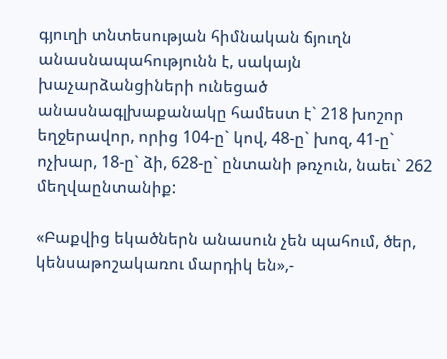գյուղի տնտեսության հիմնական ճյուղն անասնապահությունն է, սակայն խաչարձանցիների ունեցած անասնագլխաքանակը համեստ է` 218 խոշոր եղջերավոր, որից 104-ը` կով, 48-ը` խոզ, 41-ը` ոչխար, 18-ը` ձի, 628-ը` ընտանի թռչուն, նաեւ` 262 մեղվաընտանիք:

«Բաքվից եկածներն անասուն չեն պահում, ծեր, կենսաթոշակառու մարդիկ են»,-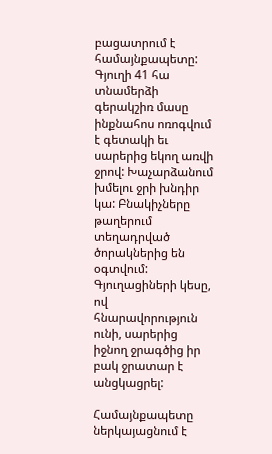բացատրում է համայնքապետը: Գյուղի 41 հա տնամերձի գերակշիռ մասը ինքնահոս ոռոգվում է գետակի եւ սարերից եկող առվի ջրով: Խաչարձանում խմելու ջրի խնդիր կա: Բնակիչները թաղերում տեղադրված ծորակներից են օգտվում: Գյուղացիների կեսը, ով հնարավորություն ունի, սարերից իջնող ջրագծից իր բակ ջրատար է անցկացրել:

Համայնքապետը ներկայացնում է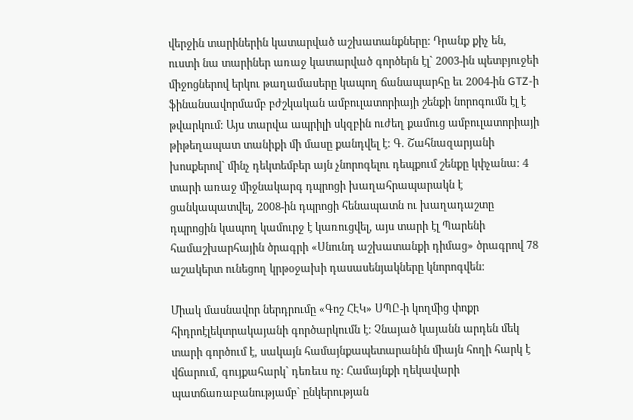վերջին տարիներին կատարված աշխատանքները: Դրանք քիչ են, ուստի նա տարիներ առաջ կատարված գործերն էլ` 2003-ին պետբյուջեի միջոցներով երկու թաղամասերը կապող ճանապարհը եւ 2004-ին GTZ-ի ֆինանսավորմամբ բժշկական ամբուլատորիայի շենքի նորոգումն էլ է թվարկում: Այս տարվա ապրիլի սկզբին ուժեղ քամուց ամբուլատորիայի թիթեղապատ տանիքի մի մասը քանդվել է: Գ. Շահնազարյանի խոսքերով` մինչ դեկտեմբեր այն չնորոգելու դեպքում շենքը կփչանա: 4 տարի առաջ միջնակարգ դպրոցի խաղահրապարակն է ցանկապատվել, 2008-ին դպրոցի հենապատն ու խաղադաշտը դպրոցին կապող կամուրջ է կառուցվել, այս տարի էլ Պարենի համաշխարհային ծրագրի «Սնունդ աշխատանքի դիմաց» ծրագրով 78 աշակերտ ունեցող կրթօջախի դասասենյակները կնորոգվեն:

Միակ մասնավոր ներդրումը «Գոշ ՀԷԿ» ՍՊԸ-ի կողմից փոքր հիդրոէլեկտրակայանի գործարկումն է: Չնայած կայանն արդեն մեկ տարի գործում է, սակայն համայնքապետարանին միայն հողի հարկ է վճարում, գույքահարկ` դեռեւս ոչ: Համայնքի ղեկավարի պատճառաբանությամբ` ընկերության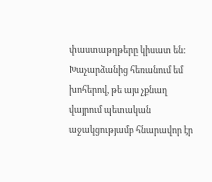փաստաթղթերը կիսատ են: Խաչարձանից հեռանում եմ խոհերով, թե այս չքնաղ վայրում պետական աջակցությամբ հնարավոր էր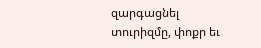զարգացնել տուրիզմը, փոքր եւ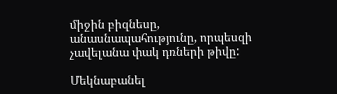միջին բիզնեսը, անասնապահությունը, որպեսզի չավելանա փակ դռների թիվը:

Մեկնաբանել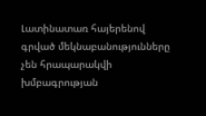Լատինատառ հայերենով գրված մեկնաբանությունները չեն հրապարակվի խմբագրության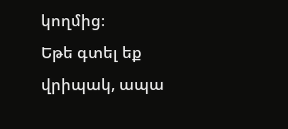կողմից։
Եթե գտել եք վրիպակ, ապա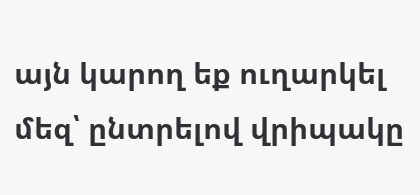այն կարող եք ուղարկել մեզ՝ ընտրելով վրիպակը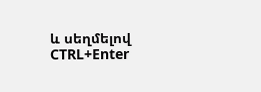և սեղմելով CTRL+Enter